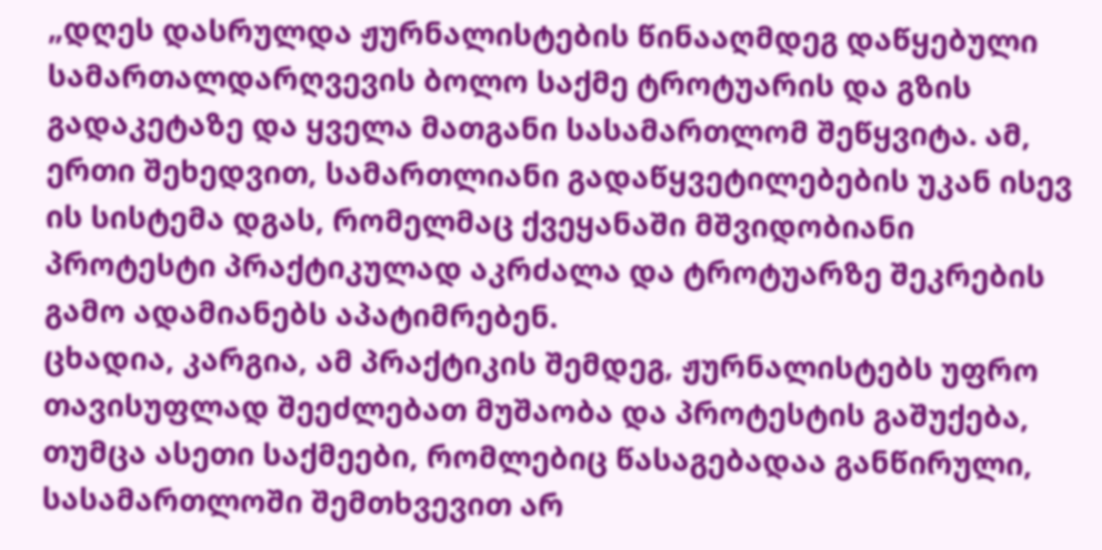„დღეს დასრულდა ჟურნალისტების წინააღმდეგ დაწყებული სამართალდარღვევის ბოლო საქმე ტროტუარის და გზის გადაკეტაზე და ყველა მათგანი სასამართლომ შეწყვიტა. ამ, ერთი შეხედვით, სამართლიანი გადაწყვეტილებების უკან ისევ ის სისტემა დგას, რომელმაც ქვეყანაში მშვიდობიანი პროტესტი პრაქტიკულად აკრძალა და ტროტუარზე შეკრების გამო ადამიანებს აპატიმრებენ.
ცხადია, კარგია, ამ პრაქტიკის შემდეგ, ჟურნალისტებს უფრო თავისუფლად შეეძლებათ მუშაობა და პროტესტის გაშუქება, თუმცა ასეთი საქმეები, რომლებიც წასაგებადაა განწირული, სასამართლოში შემთხვევით არ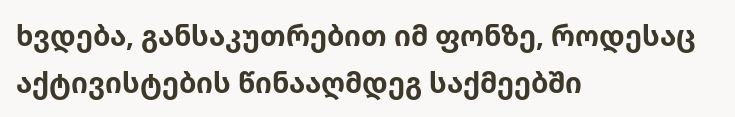ხვდება, განსაკუთრებით იმ ფონზე, როდესაც აქტივისტების წინააღმდეგ საქმეებში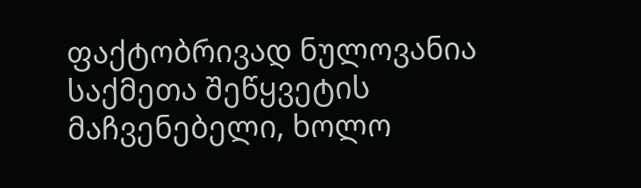ფაქტობრივად ნულოვანია საქმეთა შეწყვეტის მაჩვენებელი, ხოლო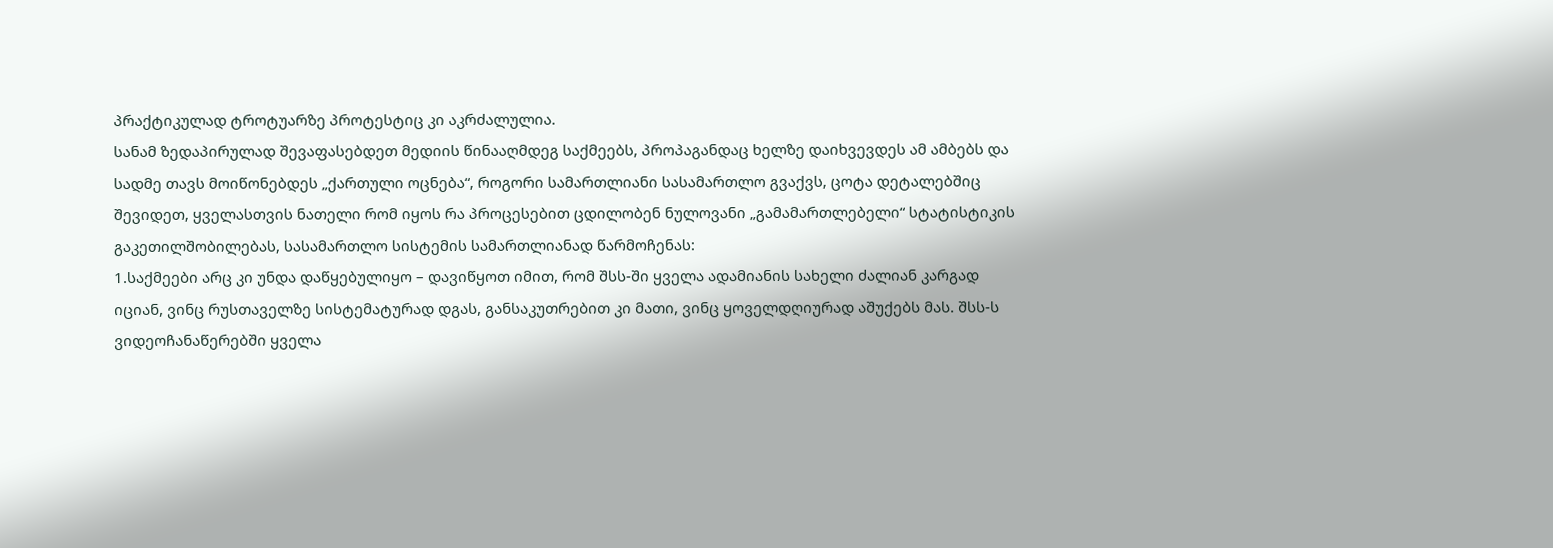პრაქტიკულად ტროტუარზე პროტესტიც კი აკრძალულია.
სანამ ზედაპირულად შევაფასებდეთ მედიის წინააღმდეგ საქმეებს, პროპაგანდაც ხელზე დაიხვევდეს ამ ამბებს და სადმე თავს მოიწონებდეს „ქართული ოცნება“, როგორი სამართლიანი სასამართლო გვაქვს, ცოტა დეტალებშიც შევიდეთ, ყველასთვის ნათელი რომ იყოს რა პროცესებით ცდილობენ ნულოვანი „გამამართლებელი“ სტატისტიკის გაკეთილშობილებას, სასამართლო სისტემის სამართლიანად წარმოჩენას:
1.საქმეები არც კი უნდა დაწყებულიყო – დავიწყოთ იმით, რომ შსს-ში ყველა ადამიანის სახელი ძალიან კარგად იციან, ვინც რუსთაველზე სისტემატურად დგას, განსაკუთრებით კი მათი, ვინც ყოველდღიურად აშუქებს მას. შსს-ს ვიდეოჩანაწერებში ყველა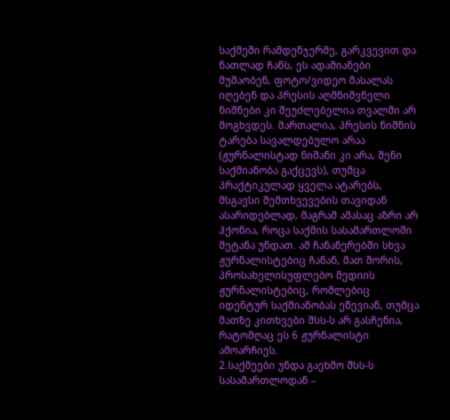საქმეში რამდენჯერმე, გარკვევით და ნათლად ჩანს, ეს ადამიანები მუშაობენ, ფოტო/ვიდეო მასალას იღებენ და პრესის აღმნიშვნელი ნიშნები კი შეუძლებელია თვალში არ მოგხვდეს. მართალია, პრესის ნიშნის ტარება სავალდებულო არაა (ჟურნალისტად ნიშანი კი არა, შენი საქმიანობა გაქცევს), თუმცა პრაქტიკულად ყველა ატარებს, მსგავსი შემთხვევების თავიდან ასარიდებლად, მაგრამ ამასაც აზრი არ ჰქონია, როცა საქმის სასამართლოში შეტანა უნდათ. ამ ჩანაწერებში სხვა ჟურნალისტებიც ჩანან, მათ შორის, პროსახელისუფლებო მედიის ჟურნალისტებიც, რომლებიც იდენტურ საქმიანობას ეწევიან, თუმცა მათზე კითხვები შსს-ს არ გასჩენია, რატომღაც ეს 6 ჟურნალისტი ამოარჩიეს.
2.საქმეები უნდა გაეხმო შსს-ს სასამართლოდან –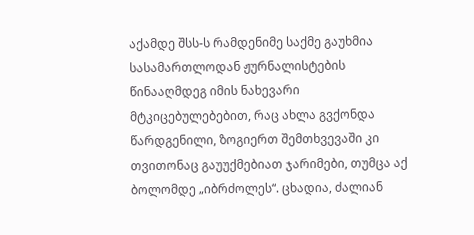აქამდე შსს-ს რამდენიმე საქმე გაუხმია სასამართლოდან ჟურნალისტების წინააღმდეგ იმის ნახევარი მტკიცებულებებით, რაც ახლა გვქონდა წარდგენილი, ზოგიერთ შემთხვევაში კი თვითონაც გაუუქმებიათ ჯარიმები, თუმცა აქ ბოლომდე „იბრძოლეს“. ცხადია, ძალიან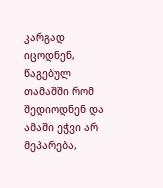კარგად იცოდნენ, წაგებულ თამაშში რომ შედიოდნენ და ამაში ეჭვი არ მეპარება,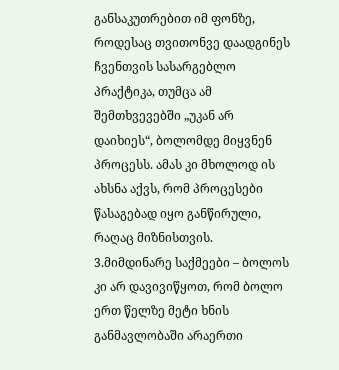განსაკუთრებით იმ ფონზე, როდესაც თვითონვე დაადგინეს ჩვენთვის სასარგებლო პრაქტიკა, თუმცა ამ შემთხვევებში „უკან არ დაიხიეს“, ბოლომდე მიყვნენ პროცესს. ამას კი მხოლოდ ის ახსნა აქვს, რომ პროცესები წასაგებად იყო განწირული, რაღაც მიზნისთვის.
3.მიმდინარე საქმეები – ბოლოს კი არ დავივიწყოთ, რომ ბოლო ერთ წელზე მეტი ხნის განმავლობაში არაერთი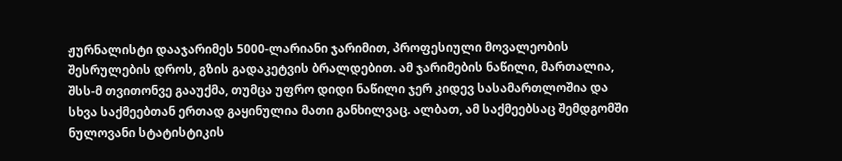ჟურნალისტი დააჯარიმეს 5000-ლარიანი ჯარიმით, პროფესიული მოვალეობის შესრულების დროს, გზის გადაკეტვის ბრალდებით. ამ ჯარიმების ნაწილი, მართალია, შსს-მ თვითონვე გააუქმა, თუმცა უფრო დიდი ნაწილი ჯერ კიდევ სასამართლოშია და სხვა საქმეებთან ერთად გაყინულია მათი განხილვაც. ალბათ, ამ საქმეებსაც შემდგომში ნულოვანი სტატისტიკის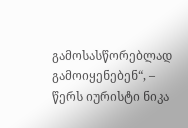გამოსასწორებლად გამოიყენებენ“, – წერს იურისტი ნიკა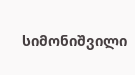სიმონიშვილი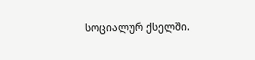სოციალურ ქსელში.